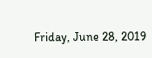Friday, June 28, 2019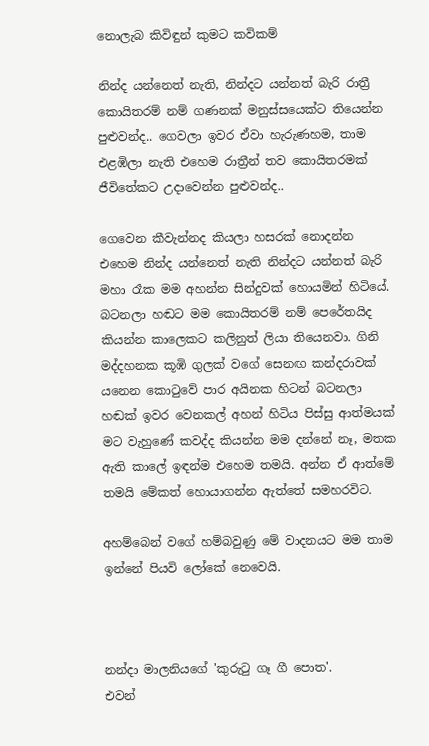නොලැබ කිවිඳුන් කුමට කවිකම්

නින්ද යන්නෙත් නැති, නින්දට යන්නත් බැරි රාත්‍රී කොයිතරම් නම් ගණනක් මනුස්සයෙක්ට තියෙන්න පුළුවන්ද.. ගෙවලා ඉවර ඒවා හැරුණහම, තාම එළඹිලා නැති එහෙම රාත්‍රීන් තව කොයිතරමක් ජීවිතේකට උදාවෙන්න පුළුවන්ද..

ගෙවෙන කීවැන්නද කියලා හසරක් නොදන්න එහෙම නින්ද යන්නෙත් නැති නින්දට යන්නත් බැරි මහා රෑක මම අහන්න සින්දුවක් හොයමින් හිටියේ. බටනලා හඬට මම කොයිතරම් නම් පෙරේතයිද කියන්න කාලෙකට කලිනුත් ලියා තියෙනවා. ගිනි මද්දහනක කූඹි ගුලක් වගේ සෙනඟ කන්දරාවක් යනෙන කොටුවේ පාර අයිනක හිටන් බටනලා හඬක් ඉවර වෙනකල් අහන් හිටිය පිස්සු ආත්මයක් මට වැහුණේ කවද්ද කියන්න මම දන්නේ නෑ, මතක ඇති කාලේ ඉඳන්ම එහෙම තමයි. අන්න ඒ ආත්මේ තමයි මේකත් හොයාගන්න ඇත්තේ සමහරවිට.

අහම්බෙන් වගේ හම්බවුණු මේ වාදනයට මම තාම ඉන්නේ පියවි ලෝකේ නෙවෙයි.



නන්දා මාලනියගේ 'කුරුටු ගෑ ගී පොත'.
එවන්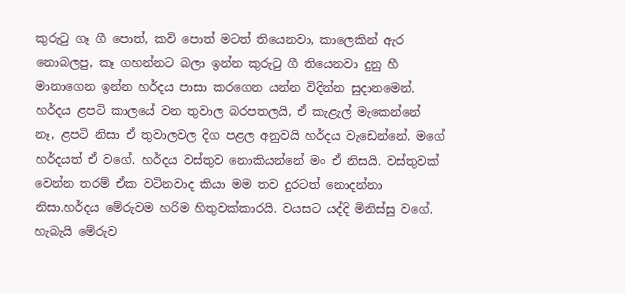කුරුටු ගෑ ගී පොත්, කවි පොත් මටත් තියෙනවා, කාලෙකින් ඇර නොබලපු, කෑ ගහන්නට බලා ඉන්න කුරුටු ගී තියෙනවා දුනු හී මානාගෙන ඉන්න හර්දය පාසා කරගෙන යන්න විදින්න සුදානමෙන්. හර්දය ළපටි කාලයේ වන තුවාල බරපතලයි, ඒ කැළැල් මැකෙන්නේ නෑ, ළපටි නිසා ඒ තුවාලවල දිග පළල අනුවයි හර්දය වැඩෙන්නේ. මගේ හර්දයත් ඒ වගේ. හර්දය වස්තුව නොකියන්නේ මං ඒ නිසයි. වස්තුවක් වෙන්න තරම් ඒක වටිනවාද කියා මම තව දුරටත් නොදන්නා නිසා.හර්දය මේරුවම හරිම හිතුවක්කාරයි. වයසට යද්දි මිනිස්සු වගේ. හැබැයි මේරුව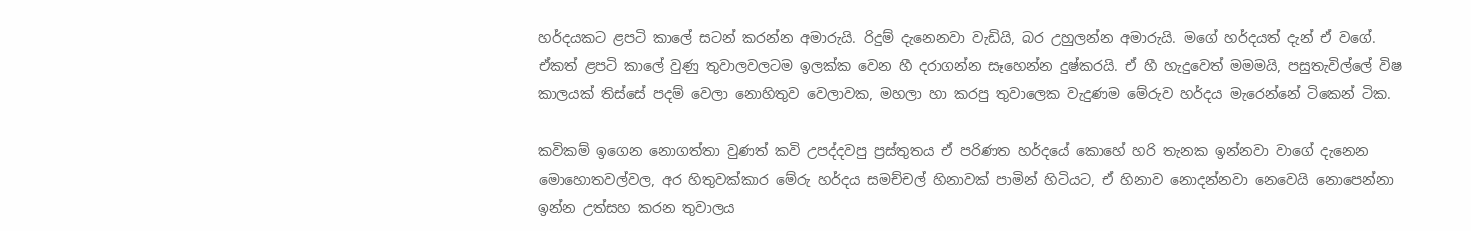හර්දයකට ළපටි කාලේ සටන් කරන්න අමාරුයි. රිදුම් දැනෙනවා වැඩියි, බර උහුලන්න අමාරුයි. මගේ හර්දයත් දැන් ඒ වගේ. ඒකත් ළපටි කාලේ වුණු තුවාලවලටම ඉලක්ක වෙන හී දරාගන්න සෑහෙන්න දුෂ්කරයි. ඒ හී හැදුවෙත් මමමයි, පසුතැවිල්ලේ විෂ කාලයක් තිස්සේ පදම් වෙලා නොහිතුව වෙලාවක, මහලා හා කරපු තුවාලෙක වැදුණම මේරුව හර්දය මැරෙන්නේ ටිකෙන් ටික.

කවිකම් ඉගෙන නොගත්තා වුණත් කවි උපද්දවපු ප්‍රස්තුතය ඒ පරිණත හර්දයේ කොහේ හරි තැනක ඉන්නවා වාගේ දැනෙන මොහොතවල්වල, අර හිතුවක්කාර මේරු හර්දය සමච්චල් හිනාවක් පාමින් හිටියට, ඒ හිනාව නොදන්නවා නෙවෙයි නොපෙන්නා ඉන්න උත්සහ කරන තුවාලය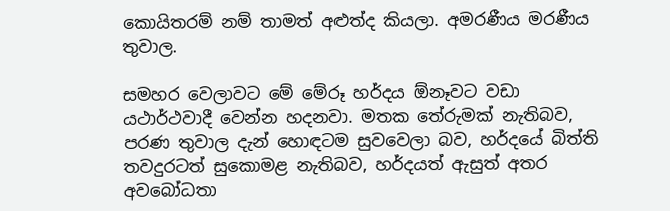කොයිතරම් නම් තාමත් අළුත්ද කියලා. අමරණීය මරණීය තුවාල.

සමහර වෙලාවට මේ මේරූ හර්දය ඕනෑවට වඩා යථාර්ථවාදී වෙන්න හදනවා. මතක තේරුමක් නැතිබව, පරණ තුවාල දැන් හොඳටම සුවවෙලා බව, හර්දයේ බිත්ති තවදුරටත් සුකොමළ නැතිබව, හර්දයත් ඇසුත් අතර අවබෝධතා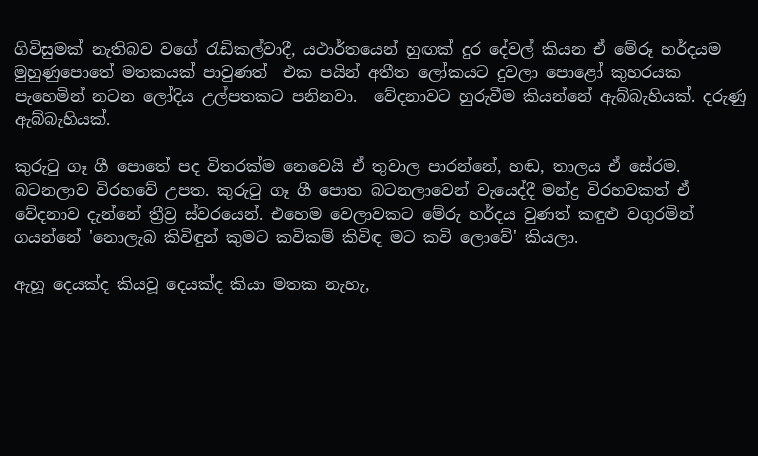ගිවිසුමක් නැතිබව වගේ රැඩිකල්වාදී, යථාර්තයෙන් හුඟක් දුර දේවල් කියන ඒ මේරූ හර්දයම මුහුණුපොතේ මතකයක් පාවුණත්  එක පයින් අතීත ලෝකයට දුවලා පොළෝ කුහරයක පැහෙමින් නටන ලෝදිය උල්පතකට පනිනවා.  වේදනාවට හුරුවීම කියන්නේ ඇබ්බැහියක්. දරුණු ඇබ්බැහියක්.

කුරුටු ගෑ ගී පොතේ පද විතරක්ම නෙවෙයි ඒ තුවාල පාරන්නේ, හඬ, තාලය ඒ සේරම. බටනලාව විරහවේ උපත. කුරුටු ගෑ ගී පොත බටනලාවෙන් වැයෙද්දී මන්ද්‍ර විරහවකත් ඒ වේදනාව දැන්නේ ත්‍රීව්‍ර ස්වරයෙන්. එහෙම වෙලාවකට මේරු හර්දය වුණත් කඳුළු වගුරමින් ගයන්නේ 'නොලැබ කිවිඳුන් කුමට කවිකම් කිවිඳ මට කවි ලොවේ' කියලා.

ඇහූ දෙයක්ද කියවූ දෙයක්ද කියා මතක නැහැ,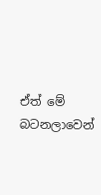ඒත් මේ බටනලාවෙන්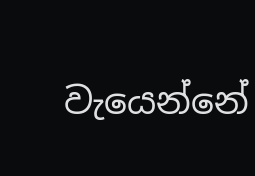වැයෙන්නේ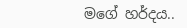මගේ හර්දය..